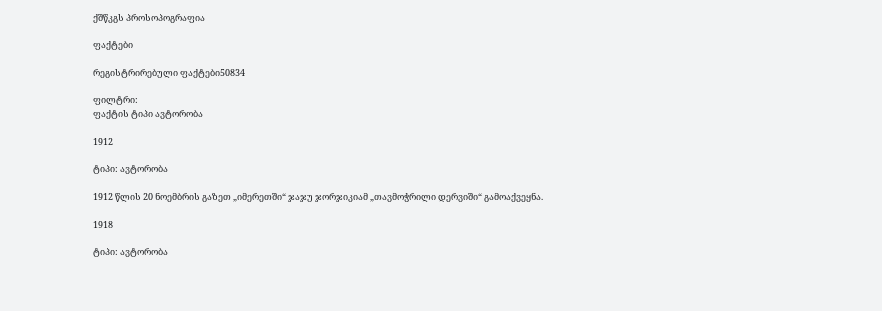ქშწკგს პროსოპოგრაფია

ფაქტები

რეგისტრირებული ფაქტები50834

ფილტრი:
ფაქტის ტიპი ავტორობა

1912

ტიპი: ავტორობა

1912 წლის 20 ნოემბრის გაზეთ „იმერეთში“ ჯაჯუ ჯორჯიკიამ „თავმოჭრილი დერვიში“ გამოაქვეყნა.

1918

ტიპი: ავტორობა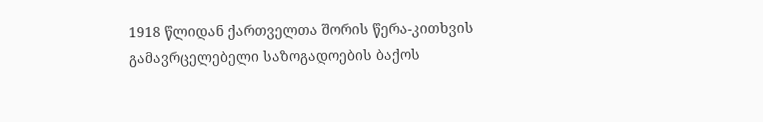1918 წლიდან ქართველთა შორის წერა-კითხვის გამავრცელებელი საზოგადოების ბაქოს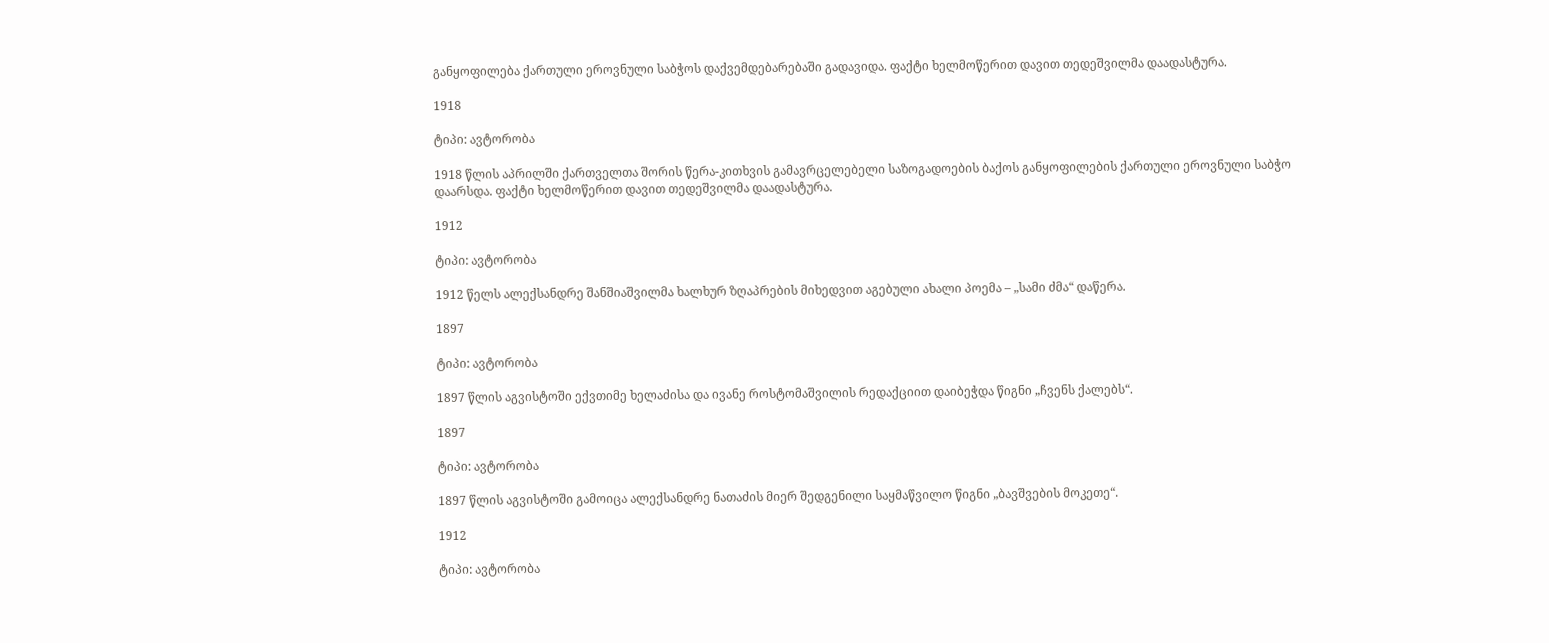განყოფილება ქართული ეროვნული საბჭოს დაქვემდებარებაში გადავიდა. ფაქტი ხელმოწერით დავით თედეშვილმა დაადასტურა.

1918

ტიპი: ავტორობა

1918 წლის აპრილში ქართველთა შორის წერა-კითხვის გამავრცელებელი საზოგადოების ბაქოს განყოფილების ქართული ეროვნული საბჭო დაარსდა. ფაქტი ხელმოწერით დავით თედეშვილმა დაადასტურა.

1912

ტიპი: ავტორობა

1912 წელს ალექსანდრე შანშიაშვილმა ხალხურ ზღაპრების მიხედვით აგებული ახალი პოემა – „სამი ძმა“ დაწერა.

1897

ტიპი: ავტორობა

1897 წლის აგვისტოში ექვთიმე ხელაძისა და ივანე როსტომაშვილის რედაქციით დაიბეჭდა წიგნი „ჩვენს ქალებს“.

1897

ტიპი: ავტორობა

1897 წლის აგვისტოში გამოიცა ალექსანდრე ნათაძის მიერ შედგენილი საყმაწვილო წიგნი „ბავშვების მოკეთე“.

1912

ტიპი: ავტორობა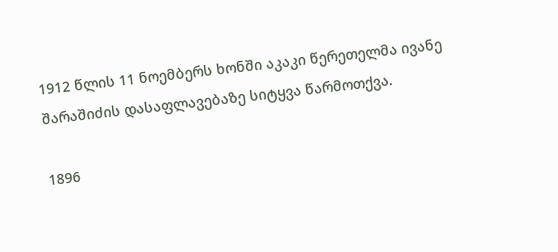1912 წლის 11 ნოემბერს ხონში აკაკი წერეთელმა ივანე შარაშიძის დასაფლავებაზე სიტყვა წარმოთქვა.

1896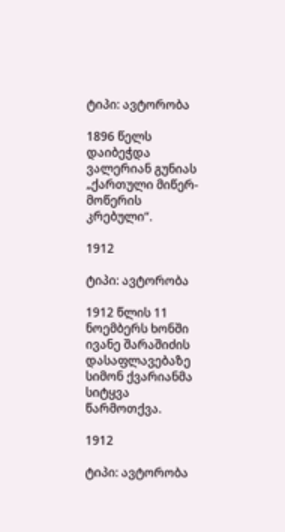ტიპი: ავტორობა

1896 წელს დაიბეჭდა ვალერიან გუნიას „ქართული მიწერ-მოწერის კრებული“.

1912

ტიპი: ავტორობა

1912 წლის 11 ნოემბერს ხონში ივანე შარაშიძის დასაფლავებაზე სიმონ ქვარიანმა სიტყვა წარმოთქვა.

1912

ტიპი: ავტორობა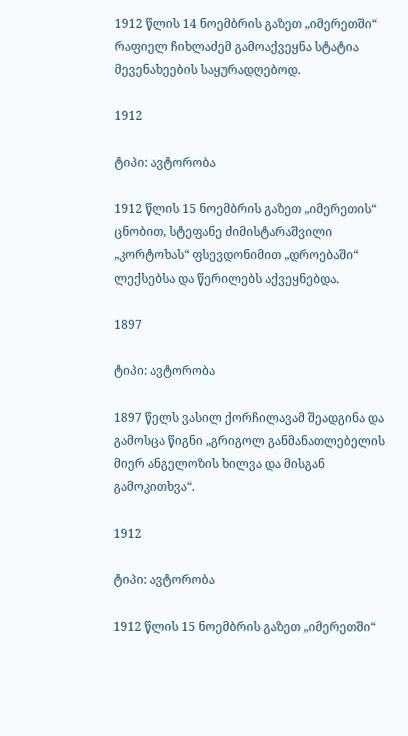1912 წლის 14 ნოემბრის გაზეთ „იმერეთში“ რაფიელ ჩიხლაძემ გამოაქვეყნა სტატია მევენახეების საყურადღებოდ.

1912

ტიპი: ავტორობა

1912 წლის 15 ნოემბრის გაზეთ „იმერეთის“ ცნობით, სტეფანე ძიმისტარაშვილი „კორტოხას“ ფსევდონიმით „დროებაში“ ლექსებსა და წერილებს აქვეყნებდა.

1897

ტიპი: ავტორობა

1897 წელს ვასილ ქორჩილავამ შეადგინა და გამოსცა წიგნი „გრიგოლ განმანათლებელის მიერ ანგელოზის ხილვა და მისგან გამოკითხვა“.

1912

ტიპი: ავტორობა

1912 წლის 15 ნოემბრის გაზეთ „იმერეთში“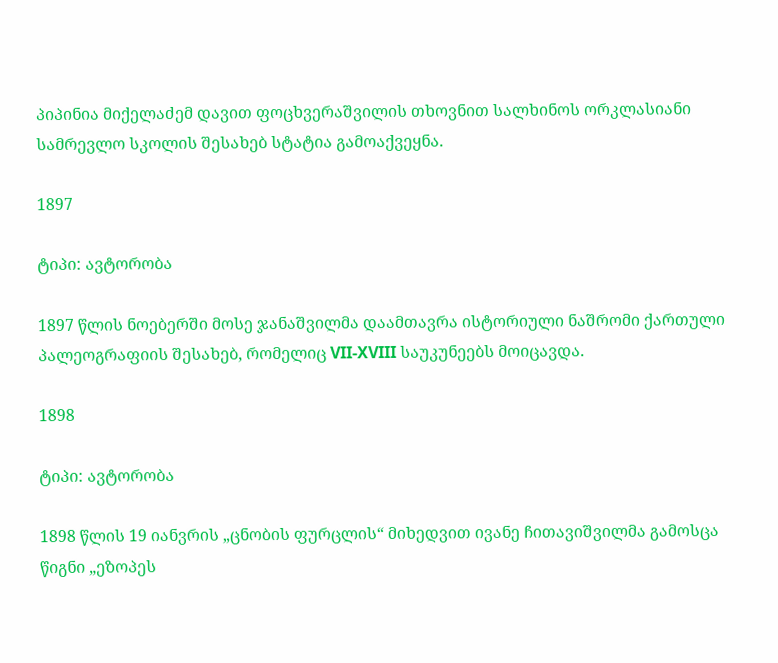პიპინია მიქელაძემ დავით ფოცხვერაშვილის თხოვნით სალხინოს ორკლასიანი სამრევლო სკოლის შესახებ სტატია გამოაქვეყნა.

1897

ტიპი: ავტორობა

1897 წლის ნოებერში მოსე ჯანაშვილმა დაამთავრა ისტორიული ნაშრომი ქართული პალეოგრაფიის შესახებ, რომელიც VII-XVIII საუკუნეებს მოიცავდა.

1898

ტიპი: ავტორობა

1898 წლის 19 იანვრის „ცნობის ფურცლის“ მიხედვით ივანე ჩითავიშვილმა გამოსცა წიგნი „ეზოპეს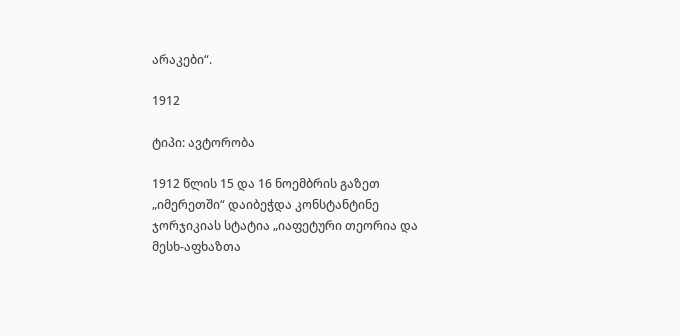არაკები“.

1912

ტიპი: ავტორობა

1912 წლის 15 და 16 ნოემბრის გაზეთ „იმერეთში“ დაიბეჭდა კონსტანტინე ჯორჯიკიას სტატია „იაფეტური თეორია და მესხ-აფხაზთა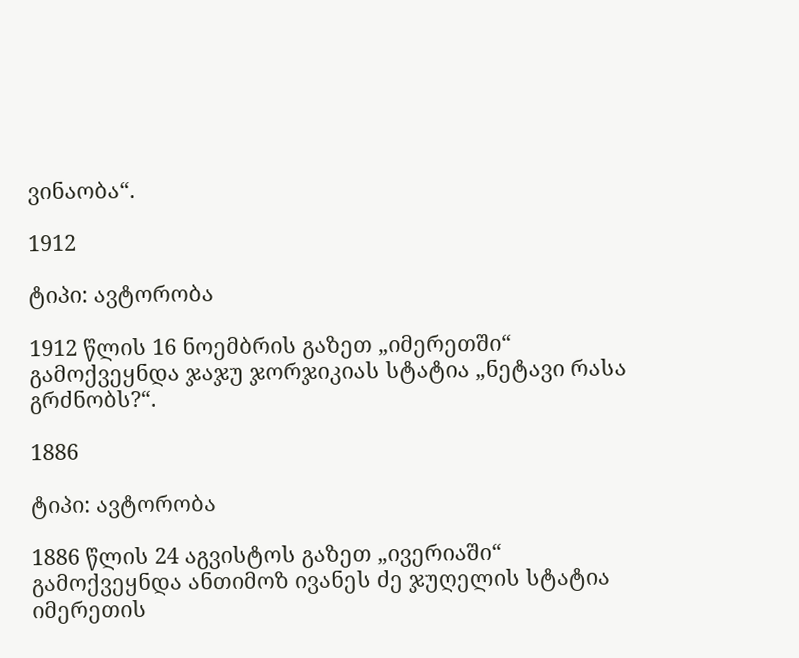ვინაობა“.

1912

ტიპი: ავტორობა

1912 წლის 16 ნოემბრის გაზეთ „იმერეთში“ გამოქვეყნდა ჯაჯუ ჯორჯიკიას სტატია „ნეტავი რასა გრძნობს?“.

1886

ტიპი: ავტორობა

1886 წლის 24 აგვისტოს გაზეთ „ივერიაში“ გამოქვეყნდა ანთიმოზ ივანეს ძე ჯუღელის სტატია იმერეთის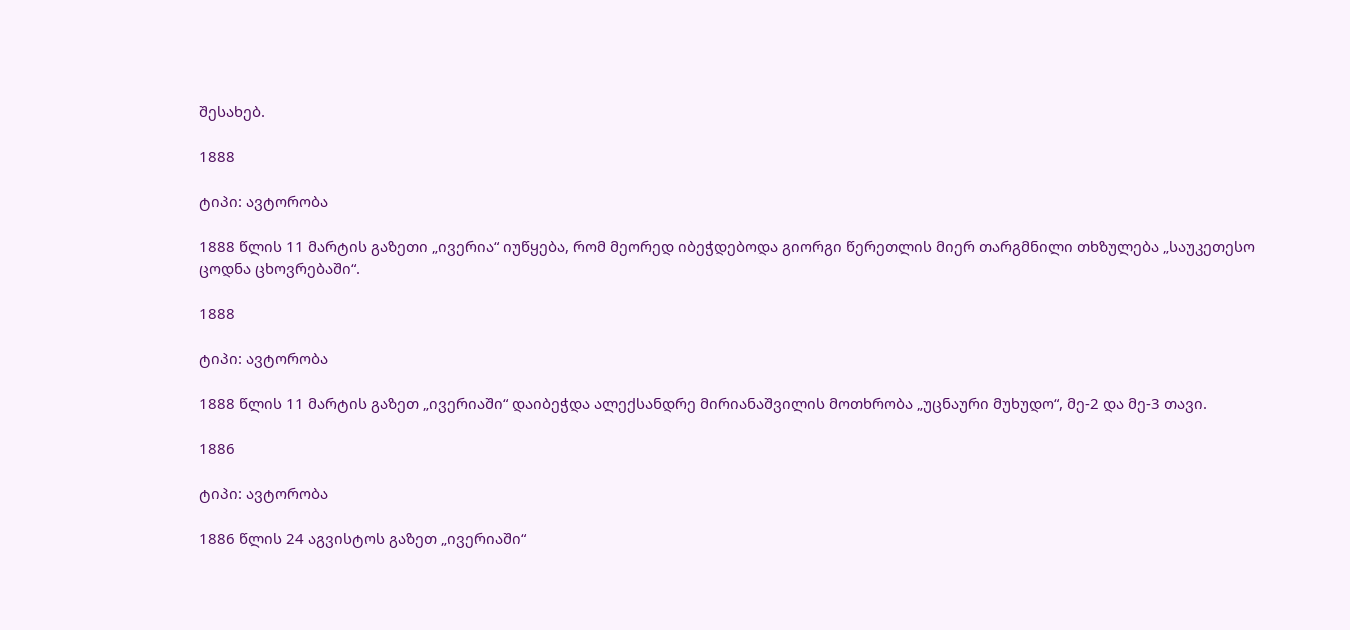შესახებ.

1888

ტიპი: ავტორობა

1888 წლის 11 მარტის გაზეთი „ივერია“ იუწყება, რომ მეორედ იბეჭდებოდა გიორგი წერეთლის მიერ თარგმნილი თხზულება „საუკეთესო ცოდნა ცხოვრებაში“.

1888

ტიპი: ავტორობა

1888 წლის 11 მარტის გაზეთ „ივერიაში“ დაიბეჭდა ალექსანდრე მირიანაშვილის მოთხრობა „უცნაური მუხუდო“, მე-2 და მე-3 თავი.

1886

ტიპი: ავტორობა

1886 წლის 24 აგვისტოს გაზეთ „ივერიაში“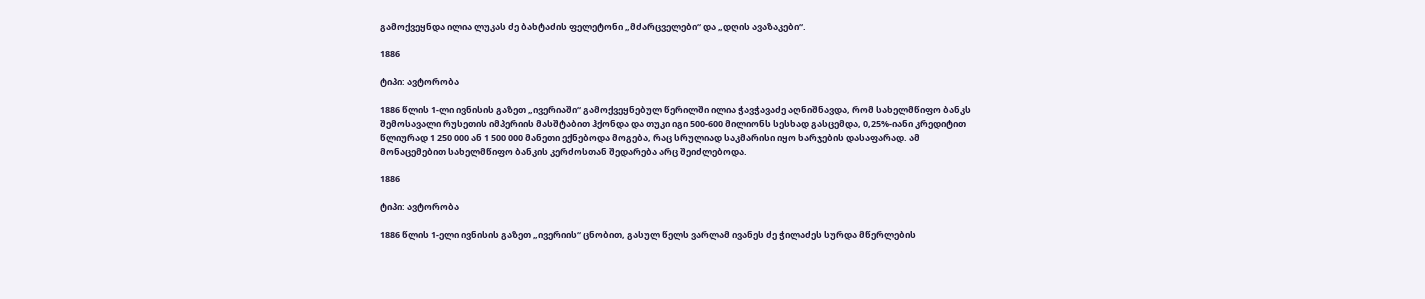გამოქვეყნდა ილია ლუკას ძე ბახტაძის ფელეტონი „მძარცველები“ და „დღის ავაზაკები“.

1886

ტიპი: ავტორობა

1886 წლის 1-ლი ივნისის გაზეთ „ივერიაში“ გამოქვეყნებულ წერილში ილია ჭავჭავაძე აღნიშნავდა, რომ სახელმწიფო ბანკს შემოსავალი რუსეთის იმპერიის მასშტაბით ჰქონდა და თუკი იგი 500-600 მილიონს სესხად გასცემდა, 0,25%-იანი კრედიტით წლიურად 1 250 000 ან 1 500 000 მანეთი ექნებოდა მოგება, რაც სრულიად საკმარისი იყო ხარჯების დასაფარად. ამ მონაცემებით სახელმწიფო ბანკის კერძოსთან შედარება არც შეიძლებოდა.

1886

ტიპი: ავტორობა

1886 წლის 1-ელი ივნისის გაზეთ „ივერიის“ ცნობით, გასულ წელს ვარლამ ივანეს ძე ჭილაძეს სურდა მწერლების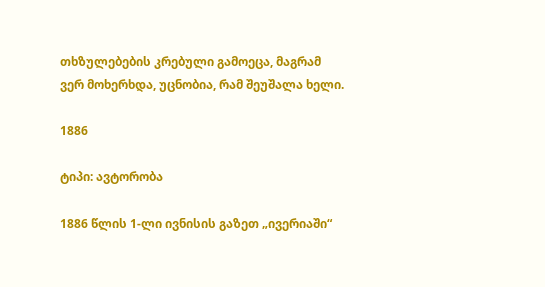თხზულებების კრებული გამოეცა, მაგრამ ვერ მოხერხდა, უცნობია, რამ შეუშალა ხელი.

1886

ტიპი: ავტორობა

1886 წლის 1-ლი ივნისის გაზეთ „ივერიაში“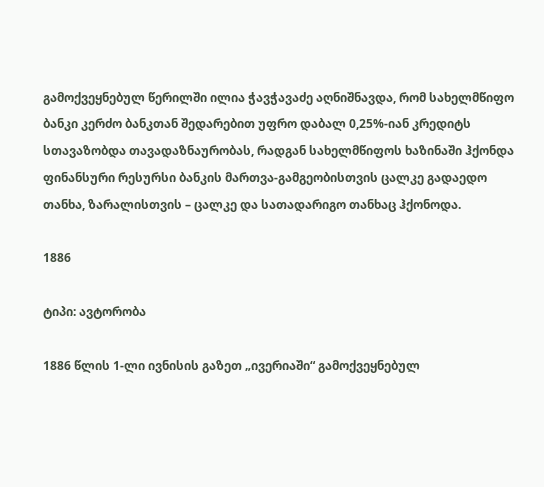გამოქვეყნებულ წერილში ილია ჭავჭავაძე აღნიშნავდა, რომ სახელმწიფო ბანკი კერძო ბანკთან შედარებით უფრო დაბალ 0,25%-იან კრედიტს სთავაზობდა თავადაზნაურობას, რადგან სახელმწიფოს ხაზინაში ჰქონდა ფინანსური რესურსი ბანკის მართვა-გამგეობისთვის ცალკე გადაედო თანხა, ზარალისთვის – ცალკე და სათადარიგო თანხაც ჰქონოდა.

1886

ტიპი: ავტორობა

1886 წლის 1-ლი ივნისის გაზეთ „ივერიაში“ გამოქვეყნებულ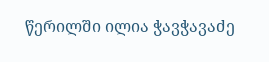წერილში ილია ჭავჭავაძე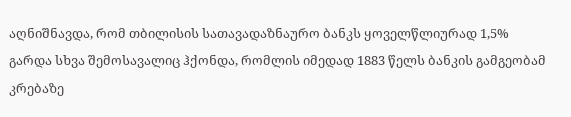აღნიშნავდა, რომ თბილისის სათავადაზნაურო ბანკს ყოველწლიურად 1,5% გარდა სხვა შემოსავალიც ჰქონდა, რომლის იმედად 1883 წელს ბანკის გამგეობამ კრებაზე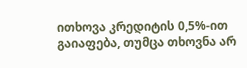ითხოვა კრედიტის 0,5%-ით გაიაფება, თუმცა თხოვნა არ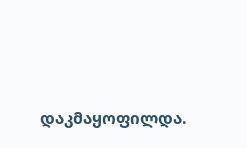დაკმაყოფილდა.